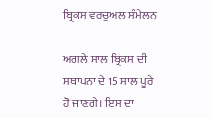ਬ੍ਰਿਕਸ ਵਰਚੁਅਲ ਸੰਮੇਲਨ

ਅਗਲੇ ਸਾਲ ਬ੍ਰਿਕਸ ਦੀ ਸਥਾਪਨਾ ਦੇ 15 ਸਾਲ ਪੂਰੇ ਹੋ ਜਾਣਗੇ। ਇਸ ਦਾ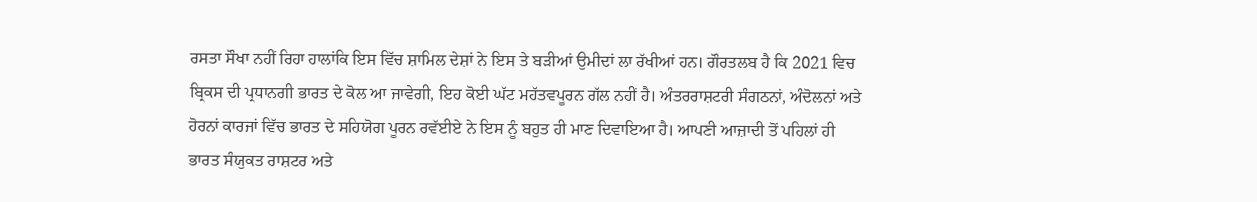ਰਸਤਾ ਸੌਖਾ ਨਹੀਂ ਰਿਹਾ ਹਾਲਾਂਕਿ ਇਸ ਵਿੱਚ ਸ਼ਾਮਿਲ ਦੇਸ਼ਾਂ ਨੇ ਇਸ ਤੇ ਬੜੀਆਂ ਉਮੀਦਾਂ ਲਾ ਰੱਖੀਆਂ ਹਨ। ਗੌਰਤਲਬ ਹੈ ਕਿ 2021 ਵਿਚ ਬ੍ਰਿਕਸ ਦੀ ਪ੍ਰਧਾਨਗੀ ਭਾਰਤ ਦੇ ਕੋਲ ਆ ਜਾਵੇਗੀ, ਇਹ ਕੋਈ ਘੱਟ ਮਹੱਤਵਪੂਰਨ ਗੱਲ ਨਹੀਂ ਹੈ। ਅੰਤਰਰਾਸ਼ਟਰੀ ਸੰਗਠਨਾਂ, ਅੰਦੋਲਨਾਂ ਅਤੇ ਹੋਰਨਾਂ ਕਾਰਜਾਂ ਵਿੱਚ ਭਾਰਤ ਦੇ ਸਹਿਯੋਗ ਪੂਰਨ ਰਵੱਈਏ ਨੇ ਇਸ ਨੂੰ ਬਹੁਤ ਹੀ ਮਾਣ ਦਿਵਾਇਆ ਹੈ। ਆਪਣੀ ਆਜ਼ਾਦੀ ਤੋਂ ਪਹਿਲਾਂ ਹੀ ਭਾਰਤ ਸੰਯੁਕਤ ਰਾਸ਼ਟਰ ਅਤੇ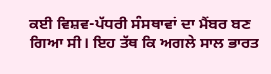ਕਈ ਵਿਸ਼ਵ-ਪੱਧਰੀ ਸੰਸਥਾਵਾਂ ਦਾ ਮੈਂਬਰ ਬਣ ਗਿਆ ਸੀ। ਇਹ ਤੱਥ ਕਿ ਅਗਲੇ ਸਾਲ ਭਾਰਤ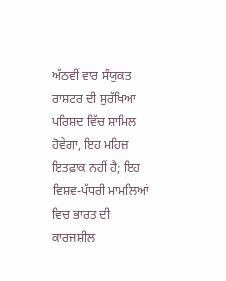ਅੱਠਵੀਂ ਵਾਰ ਸੰਯੁਕਤ ਰਾਸ਼ਟਰ ਦੀ ਸੁਰੱਖਿਆ ਪਰਿਸ਼ਦ ਵਿੱਚ ਸ਼ਾਮਿਲ ਹੋਵੇਗਾ, ਇਹ ਮਹਿਜ਼ ਇਤਫ਼ਾਕ ਨਹੀਂ ਹੈ; ਇਹ ਵਿਸ਼ਵ-ਪੱਧਰੀ ਮਾਮਲਿਆਂ ਵਿਚ ਭਾਰਤ ਦੀ ਕਾਰਜਸ਼ੀਲ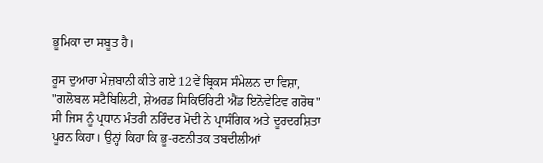ਭੂਮਿਕਾ ਦਾ ਸਬੂਤ ਹੈ।

ਰੂਸ ਦੁਆਰਾ ਮੇਜ਼ਬਾਨੀ ਕੀਤੇ ਗਏ 12ਵੇਂ ਬ੍ਰਿਕਸ ਸੰਮੇਲਨ ਦਾ ਵਿਸ਼ਾ, "ਗਲੋਬਲ ਸਟੈਬਿਲਿਟੀ, ਸ਼ੇਅਰਡ ਸਿਕਿਓਰਿਟੀ ਐਂਡ ਇਨੋਵੇਟਿਵ ਗਰੋਥ" ਸੀ ਜਿਸ ਨੂੰ ਪ੍ਰਧਾਨ ਮੰਤਰੀ ਨਰਿੰਦਰ ਮੋਦੀ ਨੇ ਪ੍ਰਾਸੰਗਿਕ ਅਤੇ ਦੂਰਦਰਸ਼ਿਤਾ ਪੂਰਨ ਕਿਹਾ। ਉਨ੍ਹਾਂ ਕਿਹਾ ਕਿ ਭੂ-ਰਣਨੀਤਕ ਤਬਦੀਲੀਆਂ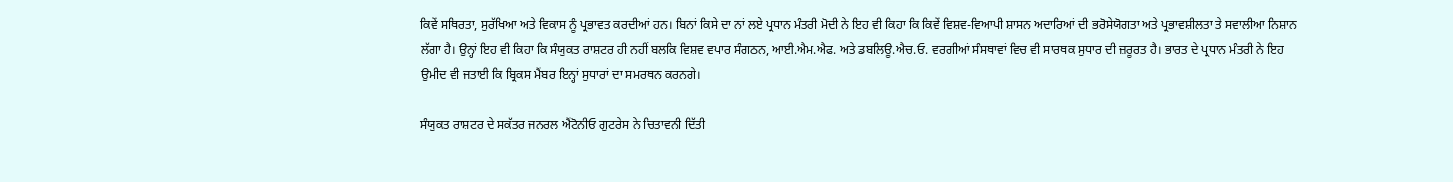ਕਿਵੇਂ ਸਥਿਰਤਾ, ਸੁਰੱਖਿਆ ਅਤੇ ਵਿਕਾਸ ਨੂੰ ਪ੍ਰਭਾਵਤ ਕਰਦੀਆਂ ਹਨ। ਬਿਨਾਂ ਕਿਸੇ ਦਾ ਨਾਂ ਲਏ ਪ੍ਰਧਾਨ ਮੰਤਰੀ ਮੋਦੀ ਨੇ ਇਹ ਵੀ ਕਿਹਾ ਕਿ ਕਿਵੇਂ ਵਿਸ਼ਵ-ਵਿਆਪੀ ਸ਼ਾਸਨ ਅਦਾਰਿਆਂ ਦੀ ਭਰੋਸੇਯੋਗਤਾ ਅਤੇ ਪ੍ਰਭਾਵਸ਼ੀਲਤਾ ਤੇ ਸਵਾਲੀਆ ਨਿਸ਼ਾਨ ਲੱਗਾ ਹੈ। ਉਨ੍ਹਾਂ ਇਹ ਵੀ ਕਿਹਾ ਕਿ ਸੰਯੁਕਤ ਰਾਸ਼ਟਰ ਹੀ ਨਹੀਂ ਬਲਕਿ ਵਿਸ਼ਵ ਵਪਾਰ ਸੰਗਠਨ, ਆਈ.ਐਮ.ਐਫ. ਅਤੇ ਡਬਲਿਊ.ਐਚ.ਓ. ਵਰਗੀਆਂ ਸੰਸਥਾਵਾਂ ਵਿਚ ਵੀ ਸਾਰਥਕ ਸੁਧਾਰ ਦੀ ਜ਼ਰੂਰਤ ਹੈ। ਭਾਰਤ ਦੇ ਪ੍ਰਧਾਨ ਮੰਤਰੀ ਨੇ ਇਹ ਉਮੀਦ ਵੀ ਜਤਾਈ ਕਿ ਬ੍ਰਿਕਸ ਮੈਂਬਰ ਇਨ੍ਹਾਂ ਸੁਧਾਰਾਂ ਦਾ ਸਮਰਥਨ ਕਰਨਗੇ।

ਸੰਯੁਕਤ ਰਾਸ਼ਟਰ ਦੇ ਸਕੱਤਰ ਜਨਰਲ ਐਂਟੋਨੀਓ ਗੁਟਰੇਸ ਨੇ ਚਿਤਾਵਨੀ ਦਿੱਤੀ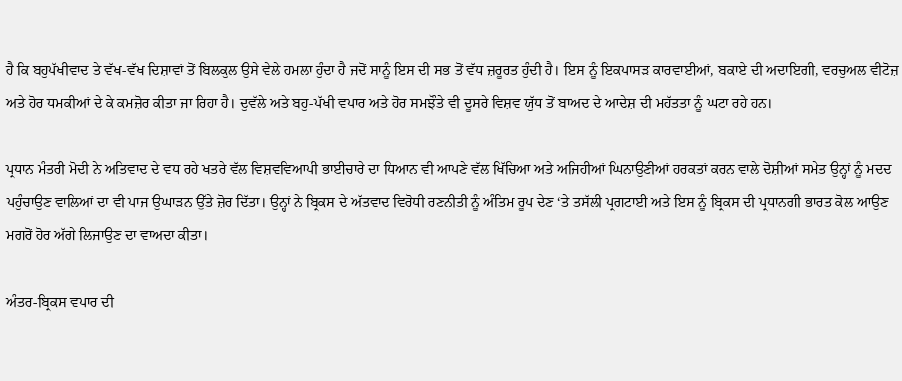ਹੈ ਕਿ ਬਹੁਪੱਖੀਵਾਦ ਤੇ ਵੱਖ-ਵੱਖ ਦਿਸ਼ਾਵਾਂ ਤੋਂ ਬਿਲਕੁਲ ਉਸੇ ਵੇਲੇ ਹਮਲਾ ਹੁੰਦਾ ਹੈ ਜਦੋਂ ਸਾਨੂੰ ਇਸ ਦੀ ਸਭ ਤੋਂ ਵੱਧ ਜ਼ਰੂਰਤ ਹੁੰਦੀ ਹੈ। ਇਸ ਨੂੰ ਇਕਪਾਸੜ ਕਾਰਵਾਈਆਂ, ਬਕਾਏ ਦੀ ਅਦਾਇਗੀ, ਵਰਚੁਅਲ ਵੀਟੋਜ਼ ਅਤੇ ਹੋਰ ਧਮਕੀਆਂ ਦੇ ਕੇ ਕਮਜ਼ੋਰ ਕੀਤਾ ਜਾ ਰਿਹਾ ਹੈ। ਦੁਵੱਲੇ ਅਤੇ ਬਹੁ-ਪੱਖੀ ਵਪਾਰ ਅਤੇ ਹੋਰ ਸਮਝੌਤੇ ਵੀ ਦੂਸਰੇ ਵਿਸ਼ਵ ਯੁੱਧ ਤੋਂ ਬਾਅਦ ਦੇ ਆਦੇਸ਼ ਦੀ ਮਹੱਤਤਾ ਨੂੰ ਘਟਾ ਰਹੇ ਹਨ।

ਪ੍ਰਧਾਨ ਮੰਤਰੀ ਮੋਦੀ ਨੇ ਅਤਿਵਾਦ ਦੇ ਵਧ ਰਹੇ ਖਤਰੇ ਵੱਲ ਵਿਸ਼ਵਵਿਆਪੀ ਭਾਈਚਾਰੇ ਦਾ ਧਿਆਨ ਵੀ ਆਪਣੇ ਵੱਲ ਖਿੱਚਿਆ ਅਤੇ ਅਜਿਹੀਆਂ ਘਿਨਾਉਣੀਆਂ ਹਰਕਤਾਂ ਕਰਨ ਵਾਲੇ ਦੋਸ਼ੀਆਂ ਸਮੇਤ ਉਨ੍ਹਾਂ ਨੂੰ ਮਦਦ ਪਹੁੰਚਾਉਣ ਵਾਲਿਆਂ ਦਾ ਵੀ ਪਾਜ ਉਘਾੜਨ ਉੱਤੇ ਜ਼ੋਰ ਦਿੱਤਾ। ਉਨ੍ਹਾਂ ਨੇ ਬ੍ਰਿਕਸ ਦੇ ਅੱਤਵਾਦ ਵਿਰੋਧੀ ਰਣਨੀਤੀ ਨੂੰ ਅੰਤਿਮ ਰੂਪ ਦੇਣ ‘ਤੇ ਤਸੱਲੀ ਪ੍ਰਗਟਾਈ ਅਤੇ ਇਸ ਨੂੰ ਬ੍ਰਿਕਸ ਦੀ ਪ੍ਰਧਾਨਗੀ ਭਾਰਤ ਕੋਲ ਆਉਣ ਮਗਰੋਂ ਹੋਰ ਅੱਗੇ ਲਿਜਾਉਣ ਦਾ ਵਾਅਦਾ ਕੀਤਾ।

ਅੰਤਰ-ਬ੍ਰਿਕਸ ਵਪਾਰ ਦੀ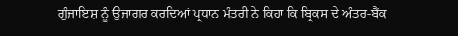ਗੁੰਜਾਇਸ਼ ਨੂੰ ਉਜਾਗਰ ਕਰਦਿਆਂ ਪ੍ਰਧਾਨ ਮੰਤਰੀ ਨੇ ਕਿਹਾ ਕਿ ਬ੍ਰਿਕਸ ਦੇ ਅੰਤਰ-ਬੈਂਕ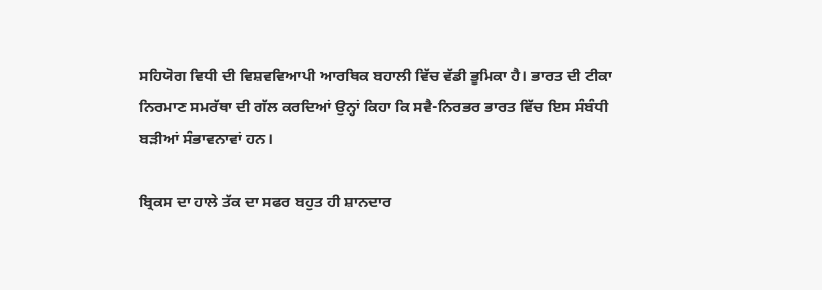ਸਹਿਯੋਗ ਵਿਧੀ ਦੀ ਵਿਸ਼ਵਵਿਆਪੀ ਆਰਥਿਕ ਬਹਾਲੀ ਵਿੱਚ ਵੱਡੀ ਭੂਮਿਕਾ ਹੈ। ਭਾਰਤ ਦੀ ਟੀਕਾ ਨਿਰਮਾਣ ਸਮਰੱਥਾ ਦੀ ਗੱਲ ਕਰਦਿਆਂ ਉਨ੍ਹਾਂ ਕਿਹਾ ਕਿ ਸਵੈ-ਨਿਰਭਰ ਭਾਰਤ ਵਿੱਚ ਇਸ ਸੰਬੰਧੀ ਬੜੀਆਂ ਸੰਭਾਵਨਾਵਾਂ ਹਨ।

ਬ੍ਰਿਕਸ ਦਾ ਹਾਲੇ ਤੱਕ ਦਾ ਸਫਰ ਬਹੁਤ ਹੀ ਸ਼ਾਨਦਾਰ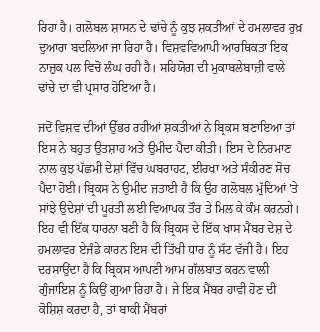ਰਿਹਾ ਹੈ। ਗਲੋਬਲ ਸ਼ਾਸਨ ਦੇ ਢਾਂਚੇ ਨੂੰ ਕੁਝ ਸ਼ਕਤੀਆਂ ਦੇ ਹਮਲਾਵਰ ਰੁਖ਼ ਦੁਆਰਾ ਬਦਲਿਆ ਜਾ ਰਿਹਾ ਹੈ। ਵਿਸ਼ਵਵਿਆਪੀ ਆਰਥਿਕਤਾ ਇਕ ਨਾਜ਼ੁਕ ਪਲ ਵਿਚੋਂ ਲੰਘ ਰਹੀ ਹੈ। ਸਹਿਯੋਗ ਦੀ ਮੁਕਾਬਲੇਬਾਜ਼ੀ ਵਾਲੇ ਢਾਂਚੇ ਦਾ ਵੀ ਪ੍ਰਸਾਰ ਹੋਇਆ ਹੈ।

ਜਦੋਂ ਵਿਸ਼ਵ ਦੀਆਂ ਉੱਭਰ ਰਹੀਆਂ ਸ਼ਕਤੀਆਂ ਨੇ ਬ੍ਰਿਕਸ ਬਣਾਇਆ ਤਾਂ ਇਸ ਨੇ ਬਹੁਤ ਉਤਸ਼ਾਹ ਅਤੇ ਉਮੀਦ ਪੈਦਾ ਕੀਤੀ। ਇਸ ਦੇ ਨਿਰਮਾਣ ਨਾਲ ਕੁਝ ਪੱਛਮੀ ਦੇਸ਼ਾਂ ਵਿੱਚ ਘਬਰਾਹਟ, ਈਰਖਾ ਅਤੇ ਸੰਕੀਰਣ ਸੋਚ ਪੈਦਾ ਹੋਈ। ਬ੍ਰਿਕਸ ਨੇ ਉਮੀਦ ਜਤਾਈ ਹੈ ਕਿ ਉਹ ਗਲੋਬਲ ਮੁੱਦਿਆਂ 'ਤੇ ਸਾਂਝੇ ਉਦੇਸ਼ਾਂ ਦੀ ਪੂਰਤੀ ਲਈ ਵਿਆਪਕ ਤੌਰ ਤੇ ਮਿਲ ਕੇ ਕੰਮ ਕਰਨਗੇ। ਇਹ ਵੀ ਇੱਕ ਧਾਰਨਾ ਬਣੀ ਹੈ ਕਿ ਬ੍ਰਿਕਸ ਦੇ ਇੱਕ ਖਾਸ ਮੈਂਬਰ ਦੇਸ਼ ਦੇ ਹਮਲਾਵਰ ਏਜੰਡੇ ਕਾਰਨ ਇਸ ਦੀ ਤਿੱਖੀ ਧਾਰ ਨੂੰ ਸੱਟ ਵੱਜੀ ਹੈ। ਇਹ ਦਰਸਾਉਂਦਾ ਹੈ ਕਿ ਬ੍ਰਿਕਸ ਆਪਣੀ ਆਮ ਗੱਲਬਾਤ ਕਰਨ ਵਾਲੀ ਗੁੰਜਾਇਸ਼ ਨੂੰ ਕਿਉਂ ਗੁਆ ਰਿਹਾ ਹੈ। ਜੇ ਇਕ ਮੈਂਬਰ ਹਾਵੀ ਹੋਣ ਦੀ ਕੋਸ਼ਿਸ਼ ਕਰਦਾ ਹੈ, ਤਾਂ ਬਾਕੀ ਮੈਂਬਰਾਂ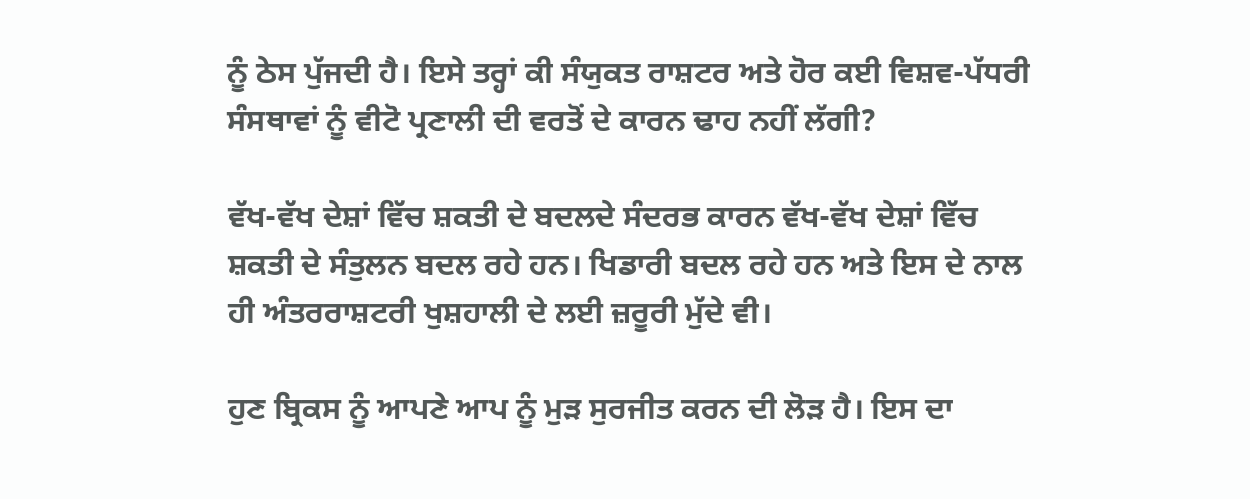ਨੂੰ ਠੇਸ ਪੁੱਜਦੀ ਹੈ। ਇਸੇ ਤਰ੍ਹਾਂ ਕੀ ਸੰਯੁਕਤ ਰਾਸ਼ਟਰ ਅਤੇ ਹੋਰ ਕਈ ਵਿਸ਼ਵ-ਪੱਧਰੀ ਸੰਸਥਾਵਾਂ ਨੂੰ ਵੀਟੋ ਪ੍ਰਣਾਲੀ ਦੀ ਵਰਤੋਂ ਦੇ ਕਾਰਨ ਢਾਹ ਨਹੀਂ ਲੱਗੀ?

ਵੱਖ-ਵੱਖ ਦੇਸ਼ਾਂ ਵਿੱਚ ਸ਼ਕਤੀ ਦੇ ਬਦਲਦੇ ਸੰਦਰਭ ਕਾਰਨ ਵੱਖ-ਵੱਖ ਦੇਸ਼ਾਂ ਵਿੱਚ ਸ਼ਕਤੀ ਦੇ ਸੰਤੁਲਨ ਬਦਲ ਰਹੇ ਹਨ। ਖਿਡਾਰੀ ਬਦਲ ਰਹੇ ਹਨ ਅਤੇ ਇਸ ਦੇ ਨਾਲ ਹੀ ਅੰਤਰਰਾਸ਼ਟਰੀ ਖੁਸ਼ਹਾਲੀ ਦੇ ਲਈ ਜ਼ਰੂਰੀ ਮੁੱਦੇ ਵੀ।

ਹੁਣ ਬ੍ਰਿਕਸ ਨੂੰ ਆਪਣੇ ਆਪ ਨੂੰ ਮੁੜ ਸੁਰਜੀਤ ਕਰਨ ਦੀ ਲੋੜ ਹੈ। ਇਸ ਦਾ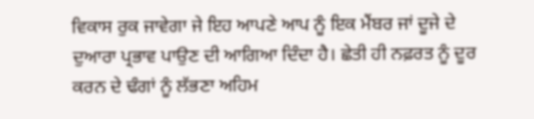ਵਿਕਾਸ ਰੁਕ ਜਾਵੇਗਾ ਜੇ ਇਹ ਆਪਣੇ ਆਪ ਨੂੰ ਇਕ ਮੈਂਬਰ ਜਾਂ ਦੂਜੇ ਦੇ ਦੁਆਰਾ ਪ੍ਰਭਾਵ ਪਾਉਣ ਦੀ ਆਗਿਆ ਦਿੰਦਾ ਹੈ। ਛੇਤੀ ਹੀ ਨਫ਼ਰਤ ਨੂੰ ਦੂਰ ਕਰਨ ਦੇ ਢੰਗਾਂ ਨੂੰ ਲੱਭਣਾ ਅਹਿਮ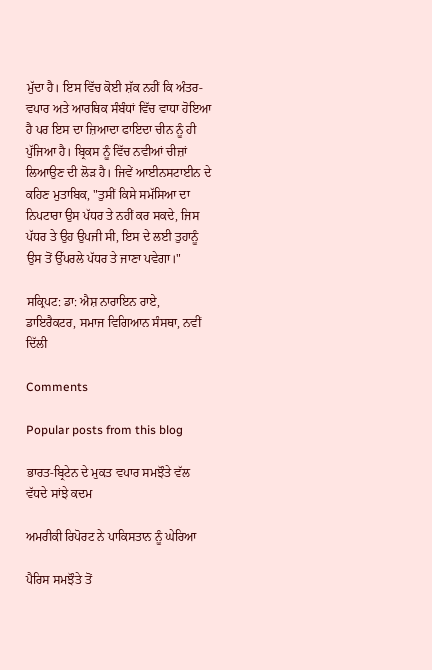ਮੁੱਦਾ ਹੈ। ਇਸ ਵਿੱਚ ਕੋਈ ਸ਼ੱਕ ਨਹੀਂ ਕਿ ਅੰਤਰ-ਵਪਾਰ ਅਤੇ ਆਰਥਿਕ ਸੰਬੰਧਾਂ ਵਿੱਚ ਵਾਧਾ ਹੋਇਆ ਹੈ ਪਰ ਇਸ ਦਾ ਜ਼ਿਆਦਾ ਫਾਇਦਾ ਚੀਨ ਨੂੰ ਹੀ ਪੁੱਜਿਆ ਹੈ। ਬ੍ਰਿਕਸ ਨੂੰ ਵਿੱਚ ਨਵੀਆਂ ਚੀਜ਼ਾਂ ਲਿਆਉਣ ਦੀ ਲੋੜ ਹੈ। ਜਿਵੇਂ ਆਈਨਸਟਾਈਨ ਦੇ ਕਹਿਣ ਮੁਤਾਬਿਕ, "ਤੁਸੀਂ ਕਿਸੇ ਸਮੱਸਿਆ ਦਾ ਨਿਪਟਾਰਾ ਉਸ ਪੱਧਰ ਤੇ ਨਹੀਂ ਕਰ ਸਕਦੇ, ਜਿਸ ਪੱਧਰ ਤੇ ਉਹ ਉਪਜੀ ਸੀ, ਇਸ ਦੇ ਲਈ ਤੁਹਾਨੂੰ ਉਸ ਤੋਂ ਉੱਪਰਲੇ ਪੱਧਰ ਤੇ ਜਾਣਾ ਪਵੇਗਾ।"

ਸਕ੍ਰਿਪਟ: ਡਾ: ਐਸ਼ ਨਾਰਾਇਨ ਰਾਏ, ਡਾਇਰੈਕਟਰ, ਸਮਾਜ ਵਿਗਿਆਨ ਸੰਸਥਾ, ਨਵੀਂ ਦਿੱਲੀ

Comments

Popular posts from this blog

ਭਾਰਤ-ਬ੍ਰਿਟੇਨ ਦੇ ਮੁਕਤ ਵਪਾਰ ਸਮਝੌਤੇ ਵੱਲ ਵੱਧਦੇ ਸਾਂਝੇ ਕਦਮ

ਅਮਰੀਕੀ ਰਿਪੋਰਟ ਨੇ ਪਾਕਿਸਤਾਨ ਨੂੰ ਘੇਰਿਆ

ਪੈਰਿਸ ਸਮਝੌਤੇ ਤੋਂ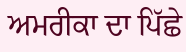ਅਮਰੀਕਾ ਦਾ ਪਿੱਛੇ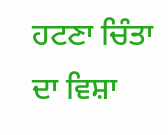ਹਟਣਾ ਚਿੰਤਾ ਦਾ ਵਿਸ਼ਾ